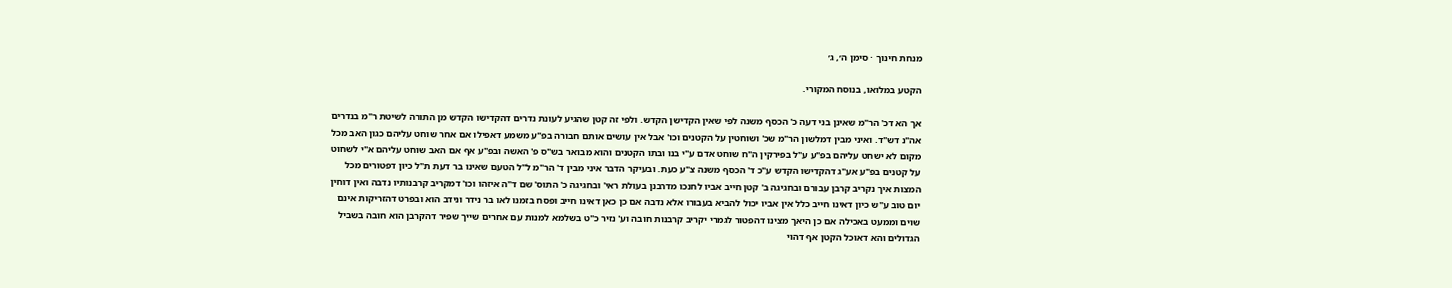מנחת חינוך · סימן ה׳, ג׳

הקטע במלואו, בנוסח המקורי.

אך הא דכ' הר"מ שאינן בני דעה כ' הכסף משנה לפי שאין הקדישן הקדש. ולפי זה קטן שהגיע לעונת נדרים דהקדישו הקדש מן התורה לשיטת ר"מ בנדרים אה"נ דש"ד. ואיני מבין דמלשון הר"מ שכ' ושוחטין על הקטנים וכו' אבל אין עושים אותם חבורה בפ"ע משמע דאפילו אם אחר שוחט עליהם כגון האב מכל מקום לא ישחט עליהם בפ"ע ע"ל בפירקין ה"ח שוחט אדם ע"י בנו ובתו הקטנים והוא מבואר בש"ס פ' האשה ובפ"ע אף אם האב שוחט עליהם א"י לשחוט על קטנים בפ"ע אע"ג דהקדישו הקדש ע"כ ד' הכסף משנה צ"ע כעת. ובעיקר הדבר איני מבין ד' הר"מ ל"ל הטעם שאינו בר דעת ת"ל כיון דפטורים מכל המצות איך נקריב קרבן עבורם ובחגיגה ב' קטן חייב אביו לחנכו מדרבנן בעולת ראי' ובחגיגה כ' התוס' שם ד"ה איזהו וכו' דמקריב קרבנותיו נדבה ואין דוחין יום טוב ע"ש כיון דאינו חייב כלל אין אביו יכול להביא בעבורו אלא נדבה אם כן כאן דאינו חייב ופסח בזמנו לאו בר נידר ונידב הוא ובפרט דהזריקות אינם שוים וממעט באכילה אם כן היאך מצינו דהפטור לגמרי יקריב קרבנות חובה וע' נזיר כ"ט בשלמא למנות עם אחרים שייך שפיר דהקרבן הוא חובה בשביל הגדולים והא דאוכל הקטן אף דהוי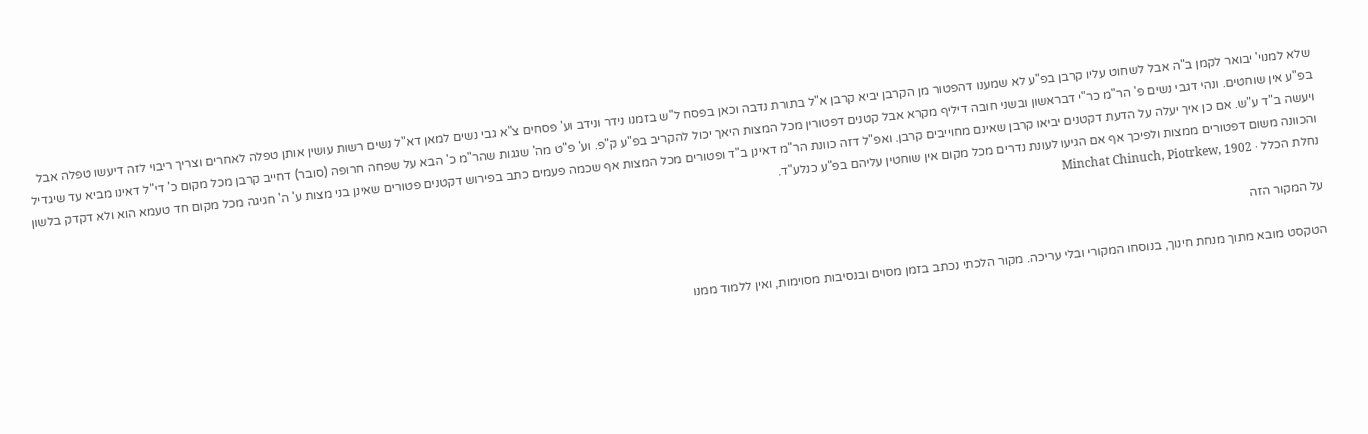שלא למנוי' יבואר לקמן ב"ה אבל לשחוט עליו קרבן בפ"ע לא שמענו דהפטור מן הקרבן יביא קרבן א"ל בתורת נדבה וכאן בפסח ל"ש בזמנו נידר ונידב וע' פסחים צ"א גבי נשים למאן דא"ל נשים רשות עושין אותן טפלה לאחרים וצריך ריבוי לזה דיעשו טפלה אבל בפ"ע אין שוחטים. ונהי דגבי נשים פ' הר"מ כר"י דבראשון ובשני חובה דיליף מקרא אבל קטנים דפטורין מכל המצות היאך יכול להקריב בפ"ע ק"פ. וע' פ"ט מה' שגגות שהר"מ כ' הבא על שפחה חרופה (סובר) דחייב קרבן מכל מקום כ' די"ל דאינו מביא עד שיגדיל ויעשה ב"ד ע"ש. אם כן איך יעלה על הדעת דקטנים יביאו קרבן שאינם מחוייבים קרבן. ואפ"ל דזה כוונת הר"מ דאינן ב"ד ופטורים מכל המצות אף שכמה פעמים כתב בפירוש דקטנים פטורים שאינן בני מצות ע' ה' חגיגה מכל מקום חד טעמא הוא ולא דקדק בלשון והכוונה משום דפטורים ממצות ולפיכך אף אם הגיעו לעונת נדרים מכל מקום אין שוחטין עליהם בפ"ע כנלע"ד.
נחלת הכלל · Minchat Chinuch, Piotrkew, 1902

על המקור הזה

הטקסט מובא מתוך מנחת חינוך, בנוסחו המקורי ובלי עריכה. מקור הלכתי נכתב בזמן מסוים ובנסיבות מסוימות, ואין ללמוד ממנו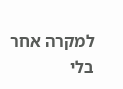למקרה אחר בלי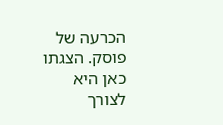הכרעה של פוסק. הצגתו כאן היא לצורך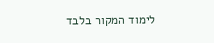לימוד המקור בלבד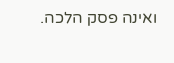ואינה פסק הלכה.